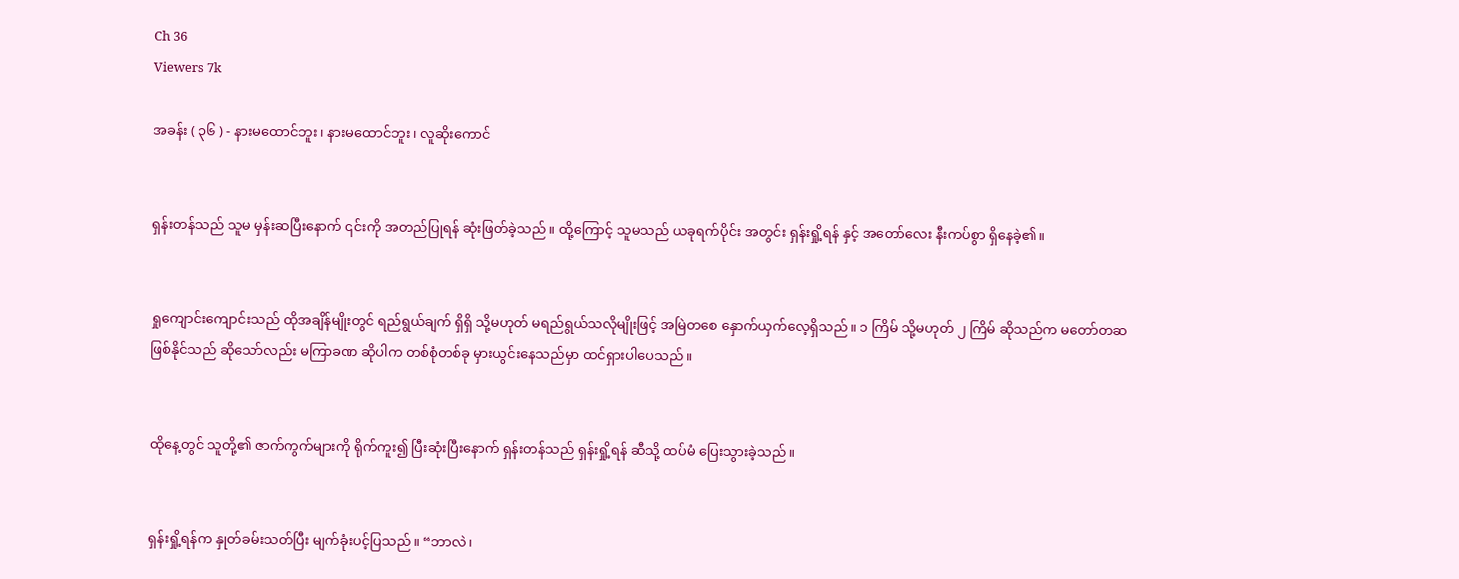Ch 36
Viewers 7k

အခန်း ( ၃၆ ) - နားမ‌ထောင်ဘူး၊ နားမထောင်ဘူး၊ လူဆိုးကောင်


ရှန်းတန်သည် သူမ မှန်းဆပြီးနောက် ၎င်းကို အတည်ပြုရန် ဆုံးဖြတ်ခဲ့သည်။ ထို့ကြောင့် သူမသည် ယခုရက်ပိုင်း အတွင်း ရှန်းရှို့ရန် နှင့် အတော်လေး နီးကပ်စွာ ရှိနေခဲ့၏။


ရှုကျောင်းကျောင်းသည် ထိုအချိန်မျိုးတွင် ရည်ရွယ်ချက် ရှိရှိ သို့မဟုတ် မရည်ရွယ်သလိုမျိုးဖြင့် အမြဲတစေ နှောက်ယှက်လေ့ရှိသည်။ ၁ ကြိမ် သို့မဟုတ် ၂ ကြိမ် ဆိုသည်က မတော်တဆ ဖြစ်နိုင်သည် ဆိုသော်လည်း မကြာခဏ ဆိုပါက တစ်စုံတစ်ခု မှားယွင်းနေသည်မှာ ထင်ရှားပါပေသည်။


ထိုနေ့တွင် သူတို့၏ ဇာက်ကွက်များကို ရိုက်ကူး၍ ပြီးဆုံးပြီးနောက် ရှန်းတန်သည် ရှန်းရှို့ရန် ဆီသို့ ထပ်မံ ပြေးသွားခဲ့သည်။


ရှန်းရှို့ရန်က နှုတ်ခမ်းသတ်ပြီး မျက်ခုံးပင့်ပြသည်။ “ဘာလဲ၊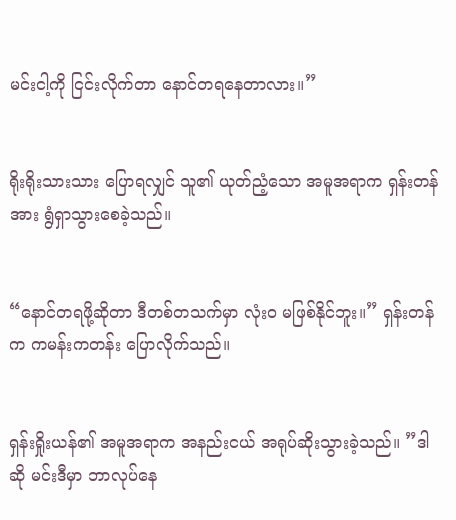မင်းငါ့ကို ငြင်းလိုက်တာ နောင်တရနေတာလား။”


ရိုးရိုးသားသား ပြောရလျှင် သူ၏ ယုတ်ညံ့သော အမူအရာက ရှန်းတန်အား ရွံရှာသွားစေခဲ့သည်။


“နောင်တရဖို့ဆိုတာ ဒီတစ်တသက်မှာ လုံးဝ မဖြစ်နိုင်ဘူး။” ရှန်းတန်က ကမန်းကတန်း ပြောလိုက်သည်။


ရှန်းရှိုးယန်၏ အမူအရာက အနည်းငယ် အရုပ်ဆိုးသွားခဲ့သည်။ ”ဒါဆို မင်းဒီမှာ ဘာလုပ်နေ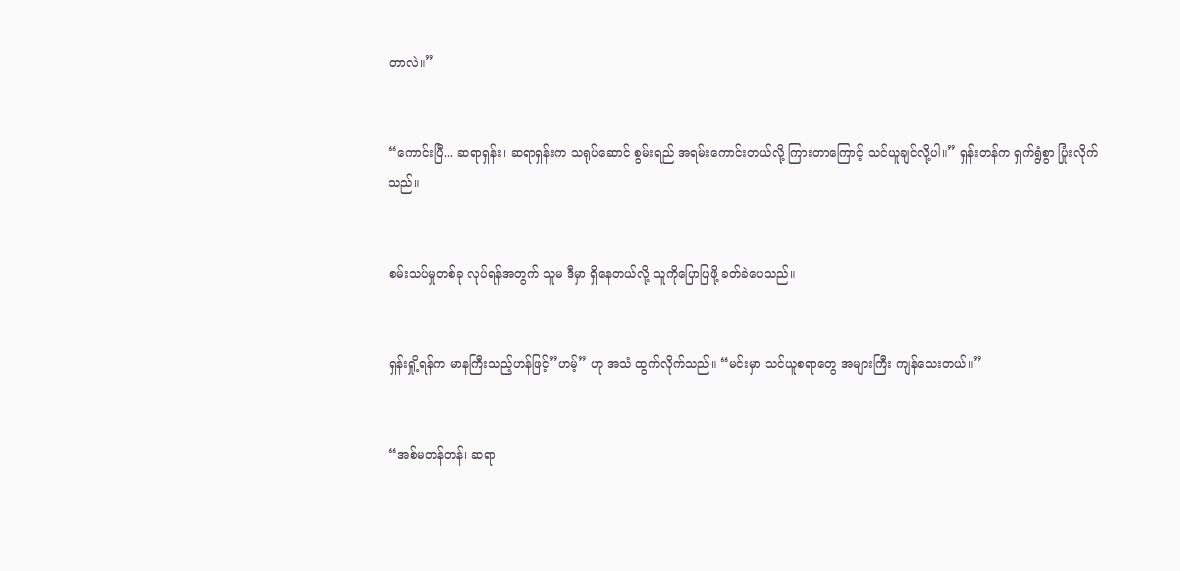တာလဲ။”


“ကောင်းပြီ... ဆရာရှန်း၊ ဆရာရှန်းက သရုပ်ဆောင် စွမ်းရည် အရမ်းကောင်းတယ်လို့ ကြားတာကြောင့် သင်ယူချင်လို့ပါ။” ရှန်းတန်က ရှက်ရွံစွာ ပြုံးလိုက်သည်။


စမ်းသပ်မှုတစ်ခု လုပ်ရန်အတွက် သူမ ဒီမှာ ရှိနေတယ်လို့ သူကိုပြောပြဖို့ ခတ်ခဲပေသည်။


ရှန်းရှို့ရန်က မာနကြီးသည့်ဟန်ဖြင့်”ဟမ့်” ဟု အသံ ထွက်လိုက်သည်။ “မင်းမှာ သင်ယူစရာတွေ အများကြီး ကျန်သေးတယ်။”


“အစ်မတန်တန်၊ ဆရာ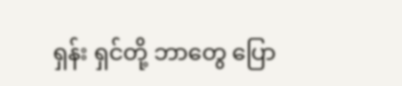ရှန်း ရှင်တို့ ဘာတွေ ပြော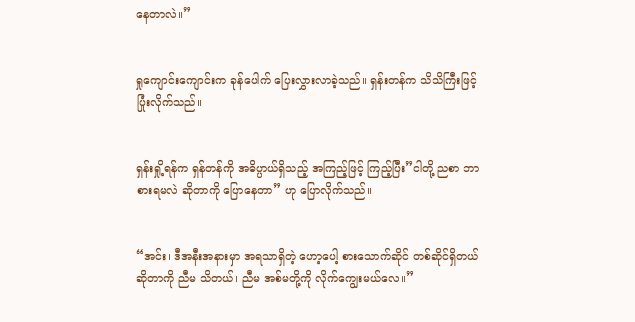နေတာလဲ။”


ရှုကျောင်းကျောင်းက ခုန်ပေါက် ပြေးလွှားလာခဲ့သည်။ ရှန်းတန်က သိသိကြီးဖြင့် ပြုံးလိုက်သည်။


ရှန်းရှို့ရန်က ရှန်တန်ကို အဓိပ္ပာယ်ရှိသည့် အကြည့်ဖြင့် ကြည့်ပြီး”ငါတို့ ညစာ ဘာစားရမလဲ ဆိုတာကို ပြောနေတာ” ဟု ပြောလိုက်သည်။


“အင်း၊ ဒီအနီးအနားမှာ အရသာရှိတဲ့ ဟော့ပေါ့ စားသောက်ဆိုင် တစ်ဆိုင်ရှိတယ် ဆိုတာကို ညီမ သိတယ်၊ ညီမ အစ်မတို့ကို လိုက်ကျွေးမယ်လေ။”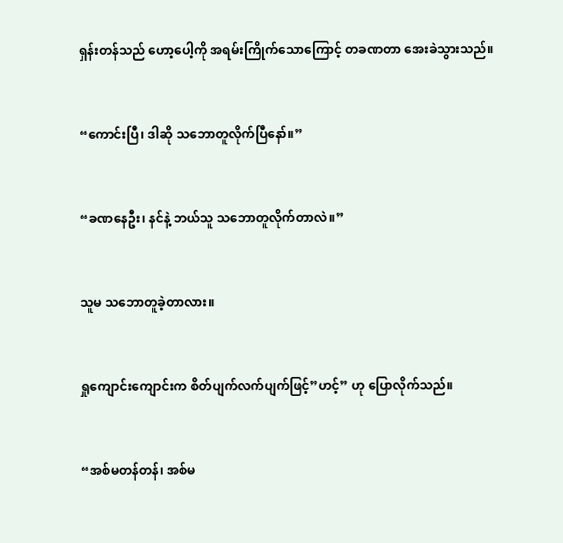ရှန်းတန်သည် ဟော့ပေါ့ကို အရမ်းကြိုက်သောကြောင့် တခဏတာ အေးခဲသွားသည်။


“ကောင်းပြီ၊ ဒါဆို သဘောတူလိုက်ပြီနော်။”


“ခဏနေဦး၊ နင်နဲ့ ဘယ်သူ သဘောတူလိုက်တာလဲ။”


သူမ သဘောတူခဲ့တာလား။


ရှုကျောင်းကျောင်းက စိတ်ပျက်လက်ပျက်ဖြင့်”ဟင့်” ဟု ပြောလိုက်သည်။


“အစ်မတန်တန်၊ အစ်မ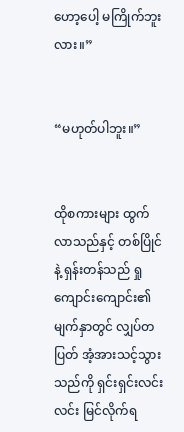ဟော့ပေါ့ မကြိုက်ဘူးလား။”


“မဟုတ်ပါဘူး။”


ထိုစကားများ ထွက်လာသည်နှင့် တစ်ပြိုင်နဲ့ ရှန်းတန်သည် ရှုကျောင်းကျောင်း၏ မျက်နှာတွင် လျှပ်တပြတ် အံ့အားသင့်သွားသည်ကို ရှင်းရှင်းလင်းလင်း မြင်လိုက်ရ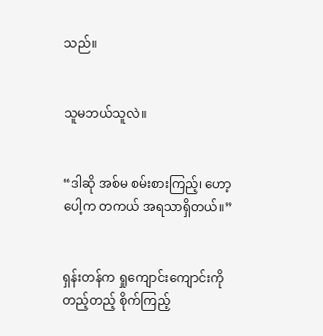သည်။


သူမဘယ်သူလဲ။


“ဒါဆို အစ်မ စမ်းစားကြည့်၊ ဟော့ပေါ့က တကယ် အရသာရှိတယ်။”


ရှန်းတန်က ရှုကျောင်းကျောင်းကို တည့်တည့် စိုက်ကြည့်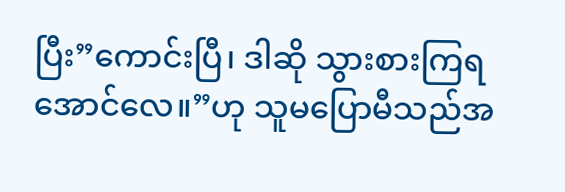ပြီး”ကောင်းပြီ၊ ဒါဆို သွားစားကြရအောင်လေ။”ဟု သူမပြောမီသည်အ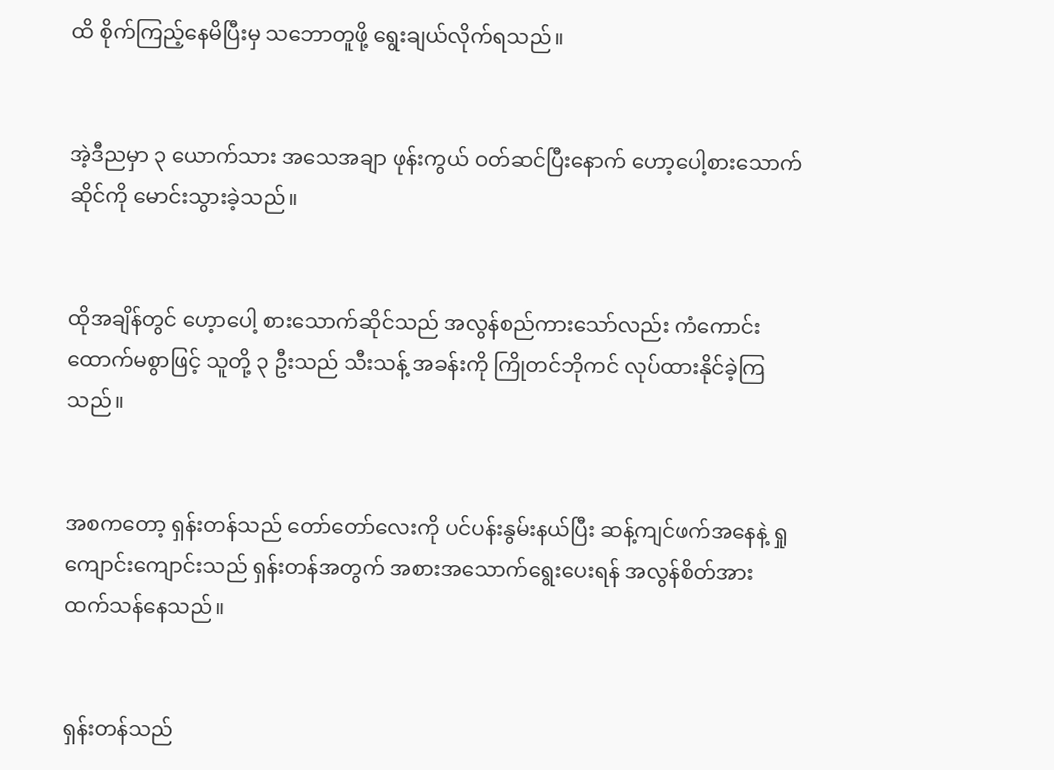ထိ စိုက်ကြည့်နေမိပြီးမှ သဘောတူဖို့ ရွေးချယ်လိုက်ရသည်။


အဲ့ဒီညမှာ ၃ ယောက်သား အသေအချာ ဖုန်းကွယ် ဝတ်ဆင်ပြီးနောက် ဟော့ပေါ့စားသောက်ဆိုင်ကို မောင်းသွားခဲ့သည်။


ထိုအချိန်တွင် ဟေ့ာပေါ့ စားသောက်ဆိုင်သည် အလွန်စည်ကားသော်လည်း ကံကောင်း ထောက်မစွာဖြင့် သူတို့ ၃ ဦးသည် သီးသန့် အခန်းကို ကြိုတင်ဘိုကင် လုပ်ထားနိုင်ခဲ့ကြသည်။


အစကတော့ ရှန်းတန်သည် တော်တော်လေးကို ပင်ပန်းနွမ်းနယ်ပြီး ဆန့်ကျင်ဖက်အနေနဲ့ ရှုကျောင်းကျောင်းသည် ရှန်းတန်အတွက် အစားအသောက်ရွေးပေးရန် အလွန်စိတ်အား ထက်သန်နေသည်။


ရှန်းတန်သည်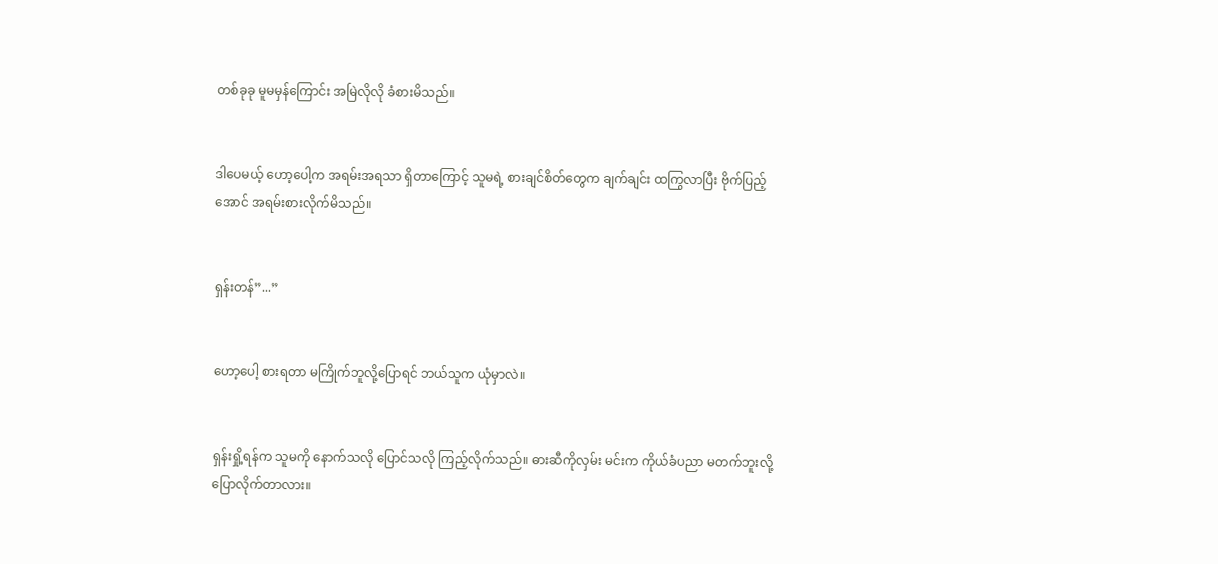တစ်ခုခု မူမမှန်ကြောင်း အမြဲလိုလို ခံစားမိသည်။


ဒါပေမယ့် ဟော့ပေါ့က အရမ်းအရသာ ရှိတာကြောင့် သူမရဲ့ စားချင်စိတ်တွေက ချက်ချင်း ထကြွလာပြီး ဗိုက်ပြည့်အောင် အရမ်းစားလိုက်မိသည်။


ရှန်းတန်”...”


ဟော့ပေါ့ စားရတာ မကြိုက်ဘူလို့ပြောရင် ဘယ်သူက ယုံမှာလဲ။


ရှန်းရှို့ရန်က သူမကို နောက်သလို ပြောင်သလို ကြည့်လိုက်သည်။ ဓားဆီကိုလှမ်း မင်းက ကိုယ်ခံပညာ မတက်ဘူးလို့ ပြောလိုက်တာလား။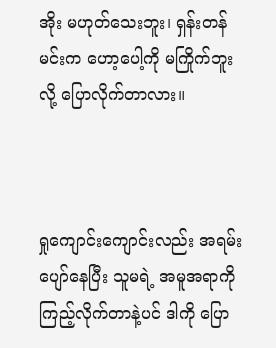အိုး မဟုတ်သေးဘူး၊ ရှန်းတန် မင်းက ဟော့ပေါ့ကို မကြိုက်ဘူးလို့ ပြောလိုက်တာလား။



ရှုကျောင်းကျောင်းလည်း အရမ်းပျော်နေပြီး သူမရဲ့ အမူအရာကို ကြည့်လိုက်တာနဲ့ပင် ဒါကို ပြော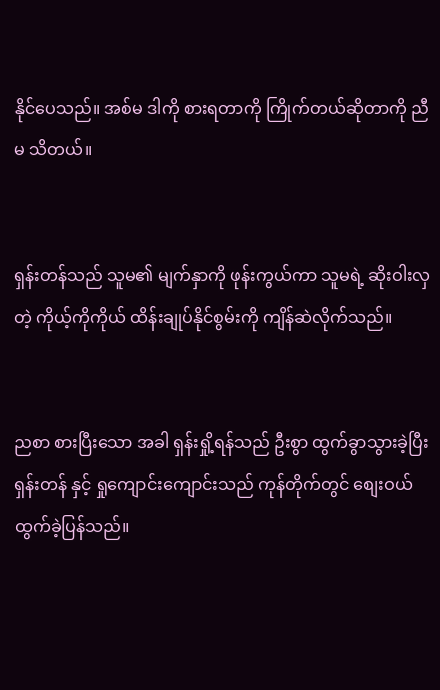နိုင်ပေသည်။ အစ်မ ဒါကို စားရတာကို ကြိုက်တယ်ဆိုတာကို ညီမ သိတယ်။


ရှန်းတန်သည် သူမ၏ မျက်နှာကို ဖုန်းကွယ်ကာ သူမရဲ့ ဆိုးဝါးလှတဲ့ ကိုယ့်ကိုကိုယ် ထိန်းချုပ်နိုင်စွမ်းကို ကျိန်ဆဲလိုက်သည်။


ညစာ စားပြီးသော အခါ ရှန်းရှို့ရန်သည် ဦးစွာ ထွက်ခွာသွားခဲ့ပြီး ရှန်းတန် နှင့် ရှုကျောင်းကျောင်းသည် ကုန်တိုက်တွင် စျေးဝယ် ထွက်ခဲ့ပြန်သည်။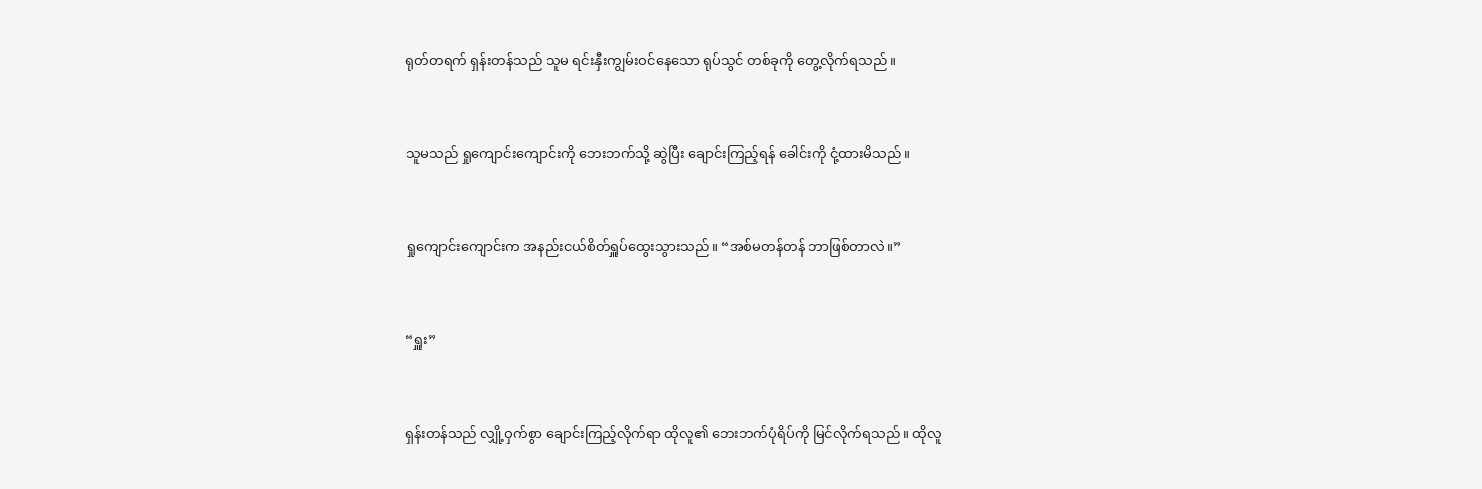ရုတ်တရက် ရှန်းတန်သည် သူမ ရင်းနှီးကျွမ်းဝင်နေသော ရုပ်သွင် တစ်ခုကို တွေ့လိုက်ရသည်။


သူမသည် ရှုကျောင်းကျောင်းကို ဘေးဘက်သို့ ဆွဲပြီး ချောင်းကြည့်ရန် ခေါင်းကို ငုံ့ထားမိသည်။


ရှုကျောင်းကျောင်းက အနည်းငယ်စိတ်ရှူပ်ထွေးသွားသည်။ “အစ်မတန်တန် ဘာဖြစ်တာလဲ။”


“ရှူး”


ရှန်းတန်သည် လျှို့ဝှက်စွာ ချောင်းကြည့်လိုက်ရာ ထိုလူ၏ ဘေးဘက်ပုံရိပ်ကို မြင်လိုက်ရသည်။ ထိုလူ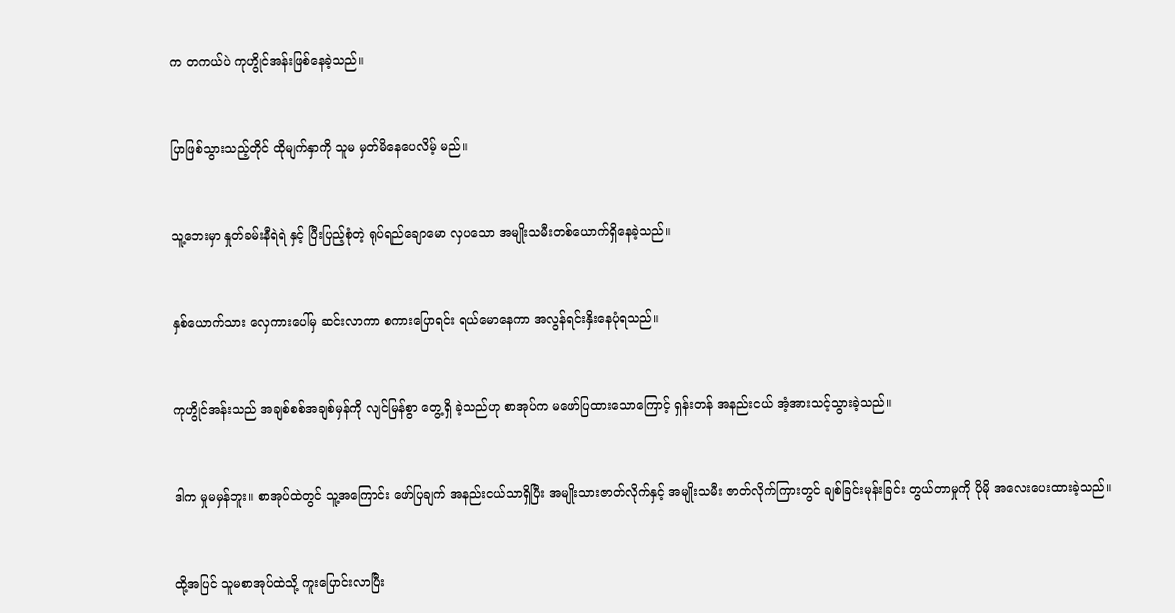က တကယ်ပဲ ကုဟွိုင်အန်းဖြစ်နေခဲ့သည်။


ပြာဖြစ်သွားသည့်တိုင် ထိုမျက်နှာကို သူမ မှတ်မိနေပေလိမ့် မည်။


သူ့ဘေးမှာ နှုတ်ခမ်းနီရဲရဲ နှင့် ပြီးပြည့်စုံတဲ့ ရုပ်ရည်ချောမော လှပသော အမျိုးသမီးတစ်ယောက်ရှိနေခဲ့သည်။


နှစ်ယောက်သား လှေကားပေါ်မှ ဆင်းလာကာ စကားပြောရင်း ရယ်မောနေကာ အလွန်ရင်းနှိးနေပုံရသည်။


ကုဟွိုင်အန်းသည် အချစ်စစ်အချစ်မှန်ကို လျင်မြန်စွာ တွေ့ရှိ ခဲ့သည်ဟု စာအုပ်က မဖော်ပြထားသောကြောင့် ရှန်းတန် အနည်းငယ် အံ့အားသင့်သွားခဲ့သည်။


ဒါက မှုမမှန်ဘူး။ စာအုပ်ထဲတွင် သူ့အကြောင်း ဖော်ပြချက် အနည်းငယ်သာရှိပြီး အမျိုးသားဇာတ်လိုက်နှင့် အမျိုးသမီး ဇာတ်လိုက်ကြားတွင် ချစ်ခြင်းမုန်းခြင်း တွယ်တာမှုကို ပိုမို အလေးပေးထားခဲ့သည်။


ထို့အပြင် သူမစာအုပ်ထဲသို့ ကူးပြောင်းလာပြီး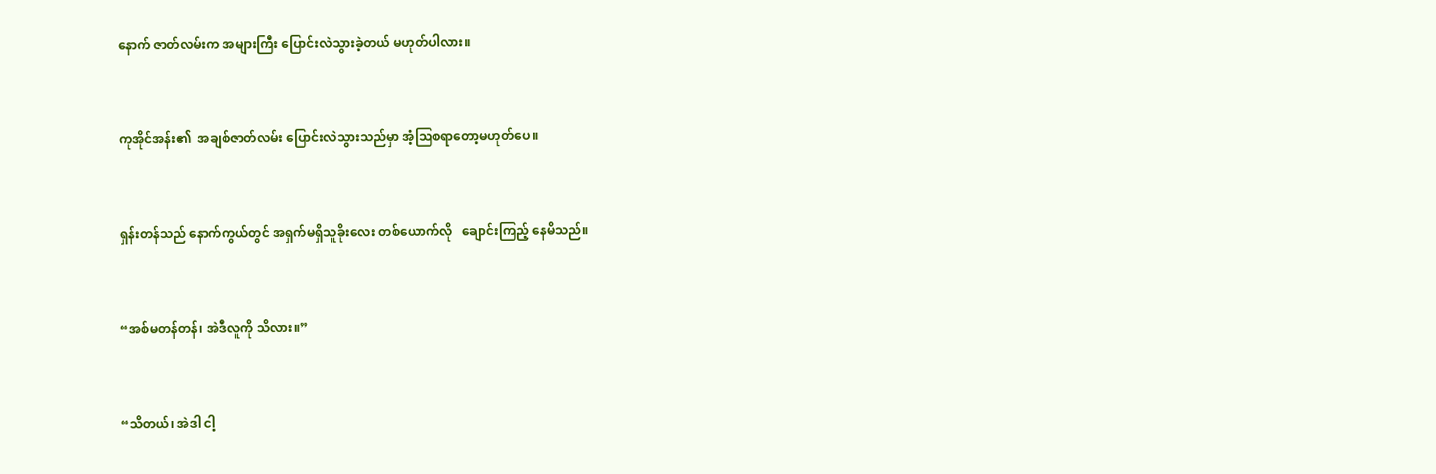နောက် ဇာတ်လမ်းက အများကြီး ပြောင်းလဲသွားခဲ့တယ် မဟုတ်ပါလား။


ကုအိုင်အန်း၏  အချစ်ဇာတ်လမ်း ပြောင်းလဲသွားသည်မှာ အံ့ဩစရာတော့မဟုတ်ပေ။


ရှန်းတန်သည် နောက်ကွယ်တွင် အရှက်မရှိသူခိုးလေး တစ်ယောက်လို   ချောင်းကြည့် နေမိသည်။


“အစ်မတန်တန်၊ အဲဒီလူကို သိလား။”


“သိတယ်၊ အဲဒါ ငါ့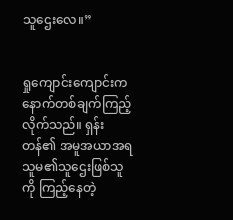သူဌေးလေ။”


ရှုကျောင်းကျောင်းက နောက်တစ်ချက်ကြည့်လိုက်သည်။ ရှန်းတန်၏ အမူအယာအရ သူမ၏သူဌေးဖြစ်သူကို ကြည့်နေတဲ့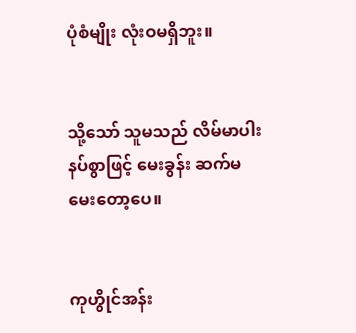ပုံစံမျိုး လုံးဝမရှိဘူး။


သို့သော် သူမသည် လိမ်မာပါးနပ်စွာဖြင့် မေးခွန်း ဆက်မ မေးတော့ပေ။


ကုဟွိုင်အန်း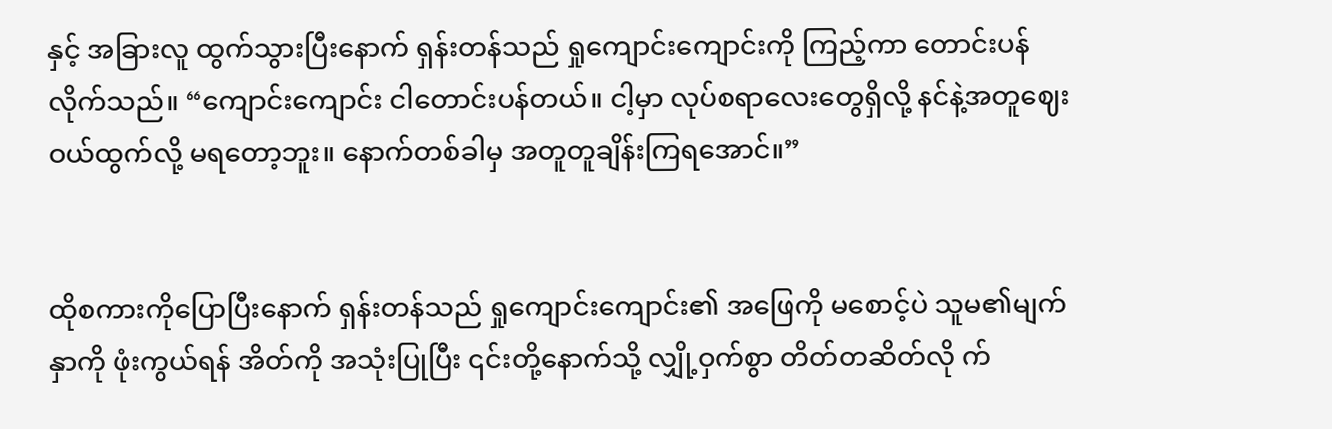နှင့် အခြားလူ ထွက်သွားပြီးနောက် ရှန်းတန်သည် ရှုကျောင်းကျောင်းကို ကြည့်ကာ တောင်းပန်လိုက်သည်။ “ကျောင်းကျောင်း ငါတောင်းပန်တယ်။ ငါ့မှာ လုပ်စရာလေးတွေရှိလို့ နင်နဲ့အတူဈေးဝယ်ထွက်လို့ မရတော့ဘူး။ နောက်တစ်ခါမှ အတူတူချိန်းကြရအောင်။”


ထိုစကားကိုပြောပြီးနောက် ရှန်းတန်သည် ရှုကျောင်းကျောင်း၏ အဖြေကို မစောင့်ပဲ သူမ၏မျက်နှာကို ဖုံးကွယ်ရန် အိတ်ကို အသုံးပြုပြီး ၎င်းတို့နောက်သို့ လျှို့ဝှက်စွာ တိတ်တဆိတ်လို က်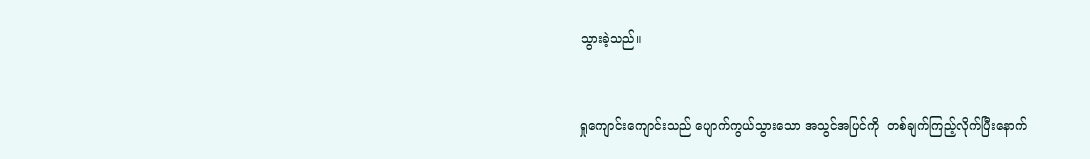သွားခဲ့သည်။


ရှုကျောင်းကျောင်းသည် ပျောက်ကွယ်သွားသော အသွင်အပြင်ကို  တစ်ချက်ကြည့်လိုက်ပြီးနောက်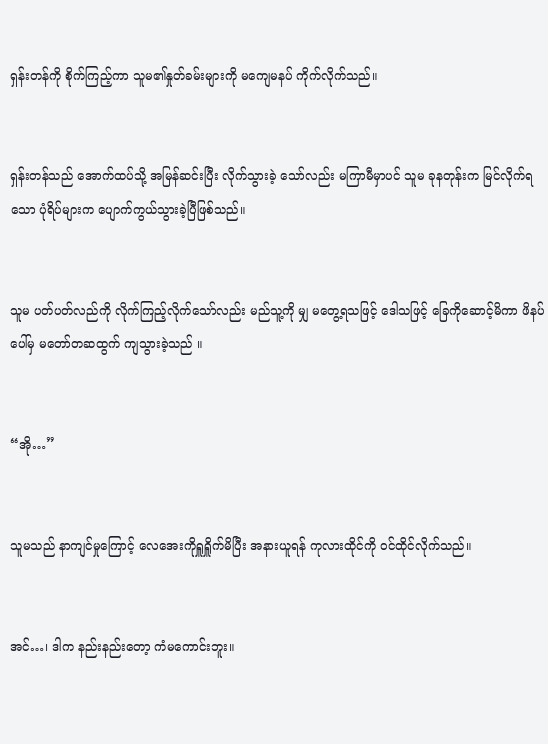ရှန်းတန်ကို စိုက်ကြည့်ကာ သူမ၏နှုတ်ခမ်းများကို မကျေမနပ် ကိုက်လိုက်သည်။


ရှန်းတန်သည် အောက်ထပ်သို့ အမြန်ဆင်းပြီး လိုက်သွားခဲ့ သော်လည်း မကြာမီမှာပင် သူမ ခုနတုန်းက မြင်လိုက်ရသော ပုံရိပ်များက ပျောက်ကွယ်သွားခဲ့ပြီဖြစ်သည်။


သူမ ပတ်ပတ်လည်ကို လိုက်ကြည့်လိုက်သော်လည်း မည်သူ့ကို မျှ မတွေ့ရသဖြင့် ဒေါသဖြင့် ခြေကိုဆောင့်မိကာ ဖိနပ်ပေါ်မှ မတော်တဆထွက် ကျသွားခဲ့သည် ။


“အို…”


သူမသည် နာကျင်မှုကြောင့် လေအေးကိုရှူရှိူက်မိပြီး အနားယူရန် ကုလားထိုင်ကို ဝင်ထိုင်လိုက်သည်။


အင်…၊ ဒါက နည်းနည်းတော့ ကံမကောင်းဘူး။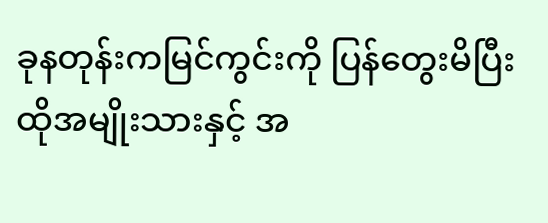ခုနတုန်းကမြင်ကွင်းကို ပြန်တွေးမိပြီး ထိုအမျိုးသားနှင့် အ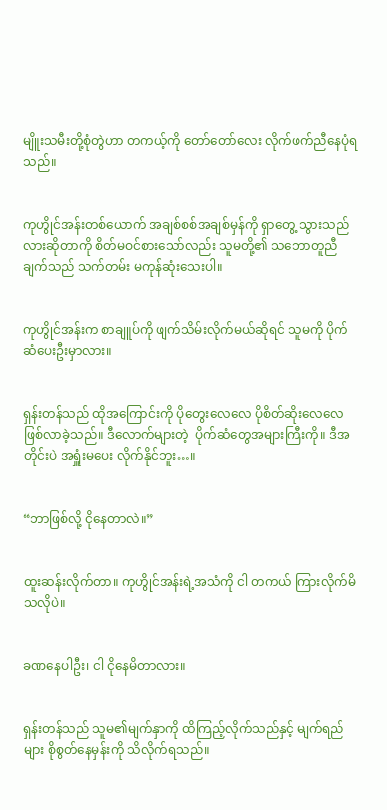မျိူးသမီးတို့စုံတွဲဟာ တကယ့်ကို တော်တော်လေး လိုက်ဖက်ညီနေပုံရသည်။


ကုဟွိုင်အန်းတစ်‌ယောက် အချစ်စစ်အချစ်မှန်ကို ရှာတွေ့ သွားသည်လားဆိုတာကို စိတ်မဝင်စားသော်လည်း သူမတို့၏ သဘောတူညီချက်သည် သက်တမ်း မကုန်ဆုံးသေးပါ။


ကုဟွိုင်အန်းက စာချူပ်ကို ဖျက်သိမ်းလိုက်မယ်ဆိုရင် သူမကို ပိုက်ဆံပေးဦးမှာလား။


ရှန်းတန်သည် ထိုအကြောင်းကို ပိုတွေးလေလေ ပိုစိတ်ဆိုးလေလေ ဖြစ်လာခဲ့သည်။ ဒီလောက်များတဲ့  ပိုက်ဆံတွေအများကြီးကို။ ဒီအတိုင်းပဲ အရှူံးမပေး လိုက်နိုင်ဘူး…။


“ဘာဖြစ်လို့ ငိုနေတာလဲ။”


ထူးဆန်းလိုက်တာ။ ကုဟွိုင်အန်းရဲ့အသံကို ငါ တကယ် ကြားလိုက်မိသလိုပဲ။


ခဏနေပါဦး၊ ငါ ငိုနေမိတာလား။


ရှန်းတန်သည် သူမ၏မျက်နှာကို ထိကြည့်လိုက်သည်နှင့် မျက်ရည်များ စိုစွတ်နေမှန်းကို သိလိုက်ရသည်။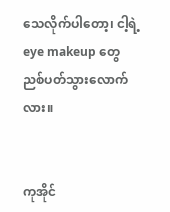သေလိုက်ပါတော့၊ ငါ့ရဲ့ eye makeup တွေ ညစ်ပတ်သွားလောက်လား။


ကုအိုင်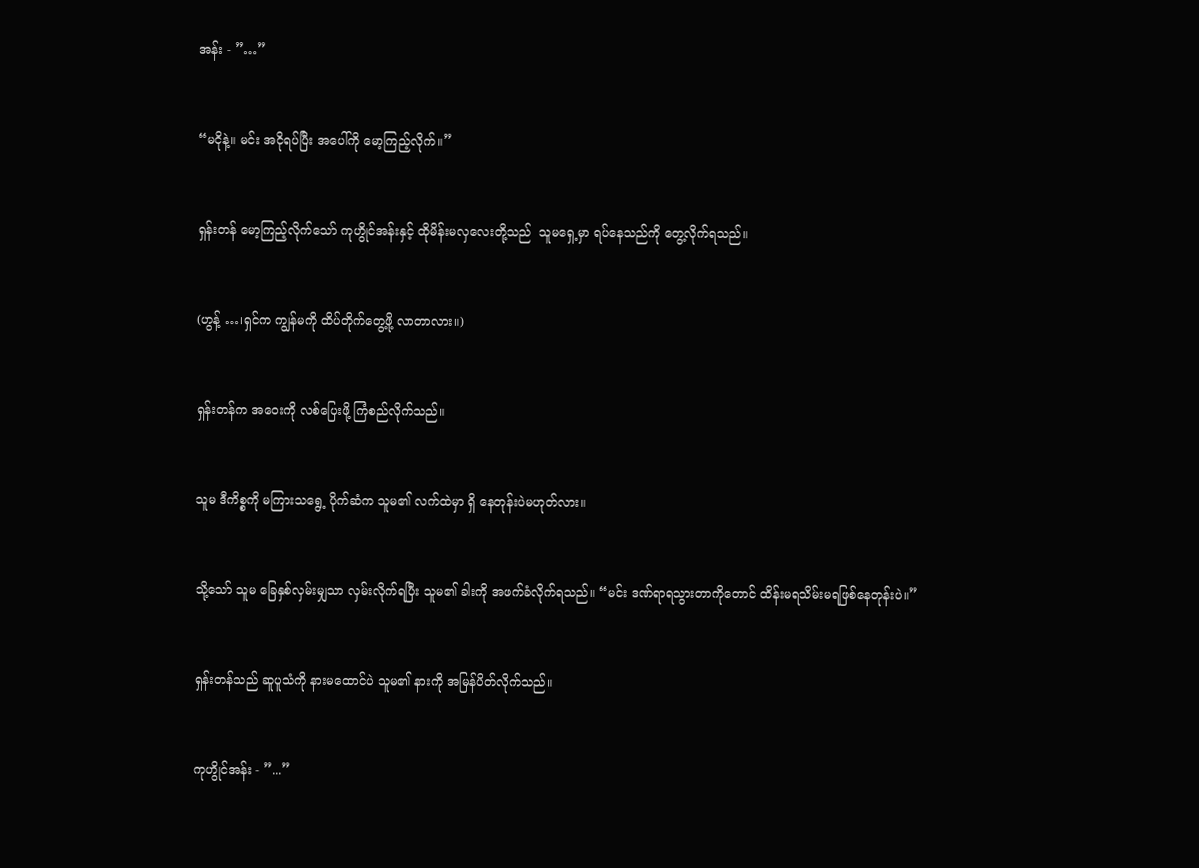အန်း - ”…”


“မငိုနဲ့။ မင်း အငိုရပ်ပြီး အပေါ်ကို မော့ကြည့်လိုက်။”


ရှန်းတန် မော့ကြည့်လိုက်သော် ကုဟွိုင်အန်းနှင့် ထိုမိန်းမလှလေးတို့သည်  သူမရှေ့မှာ ရပ်နေသည်ကို တွေ့လိုက်ရသည်။


(ဟွန့် …၊ရှင်က ကျွန်မကို ထိပ်တိုက်တွေ့ဖို့ လာတာလား။)


ရှန်းတန်က အဝေးကို လစ်ပြေးဖို့ ကြံစည်လိုက်သည်။


သူမ ဒီကိစ္စကို မကြားသရွေ့ ပိုက်ဆံက သူမ၏ လက်ထဲမှာ ရှိ နေတုန်းပဲမဟုတ်လား။


သို့သော် သူမ ခြေနှစ်လှမ်းမျှသာ လှမ်းလိုက်ရပြီး သူမ၏ ခါးကို အဖက်ခံလိုက်ရသည်။ “မင်း ဒဏ်ရာရသွားတာကိုတောင် ထိန်းမရသိမ်းမရဖြစ်နေတုန်းပဲ။”


ရှန်းတန်သည် ဆူပူသံကို နားမထောင်ပဲ သူမ၏ နားကို အမြန်ပိတ်လိုက်သည်။


ကုဟွိုင်အန်း - ”...”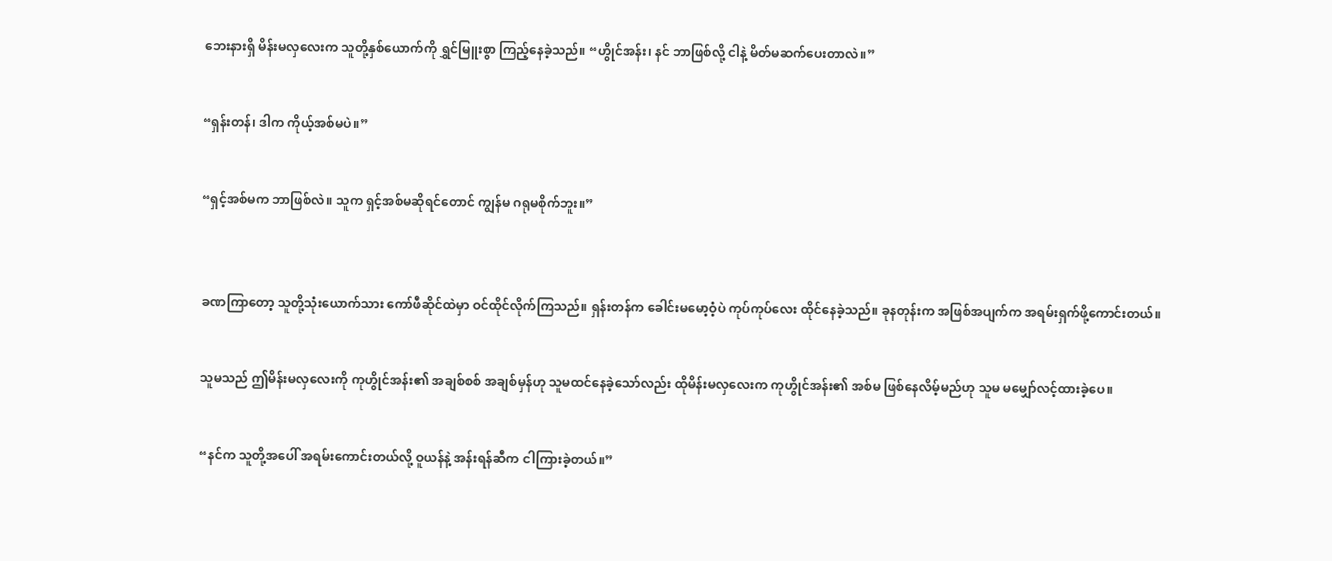ဘေးနားရှိ မိန်းမလှလေးက သူတို့နှစ်ယောက်ကို ရွှင်မြူးစွာ ကြည့်နေခဲ့သည်။ “ဟွိုင်အန်း၊ နင် ဘာဖြစ်လို့ ငါနဲ့ မိတ်မဆက်ပေးတာလဲ။”


“ရှန်းတန်၊ ဒါက ကိုယ့်အစ်မပဲ။”


“ရှင့်အစ်မက ဘာဖြစ်လဲ။ သူက ရှင့်အစ်မဆိုရင်တောင် ကျွန်မ ဂရုမစိုက်ဘူး။”



ခဏကြာတော့ သူတို့သုံးယောက်သား ကော်ဖီဆိုင်ထဲမှာ ဝင်ထိုင်လိုက်ကြသည်။ ရှန်းတန်က ခေါင်းမမော့ဝံ့ပဲ ကုပ်ကုပ်လေး ထိုင်နေခဲ့သည်။ ခုနတုန်းက အဖြစ်အပျက်က အရမ်းရှက်ဖို့ကောင်းတယ်။


သူမသည် ဤမိန်းမလှလေးကို ကုဟွိုင်အန်း၏ အချစ်စစ် အချစ်မှန်ဟု သူမထင်နေခဲ့သော်လည်း ထိုမိန်းမလှလေးက ကုဟွိုင်အန်း၏ အစ်မ ဖြစ်နေလိမ့်မည်ဟု သူမ မမျှော်လင့်ထားခဲ့ပေ။


“နင်က သူတို့အပေါ် အရမ်းကောင်းတယ်လို့ ဝူယန်နဲ့ အန်းရန်ဆီက ငါကြားခဲ့တယ်။”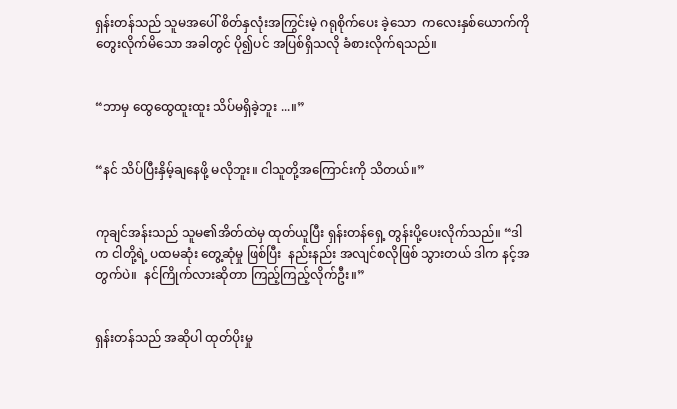ရှန်းတန်သည် သူမအပေါ် စိတ်နှလုံးအကြွင်းမဲ့ ဂရုစိုက်ပေး ခဲ့သော  ကလေးနှစ်ယောက်ကို တွေးလိုက်မိသော အခါတွင် ပို၍ပင် အပြစ်ရှိသလို ခံစားလိုက်ရသည်။


“ဘာမှ ထွေထွေထူးထူး သိပ်မရှိခဲ့ဘူး ...။”


“နင် သိပ်ပြီးနှိမ့်ချနေဖို့ မလိုဘူး။ ငါသူတို့အကြောင်းကို သိတယ်။”


ကုချင်အန်းသည် သူမ၏အိတ်ထဲမှ ထုတ်ယူပြီး ရှန်းတန်ရှေ့ တွန်းပို့‌ပေးလိုက်သည်။ “ဒါက ငါတို့ရဲ့ ပထမဆုံး တွေ့‌ဆုံမှု ဖြစ်ပြီး  နည်းနည်း အလျင်စလိုဖြစ် သွားတယ် ဒါက နင့်အတွက်ပဲ။  နင်ကြိုက်လားဆိုတာ ကြည့်ကြည့်လိုက်ဦး။”


ရှန်းတန်သည် အဆိုပါ ထုတ်ပိုးမှု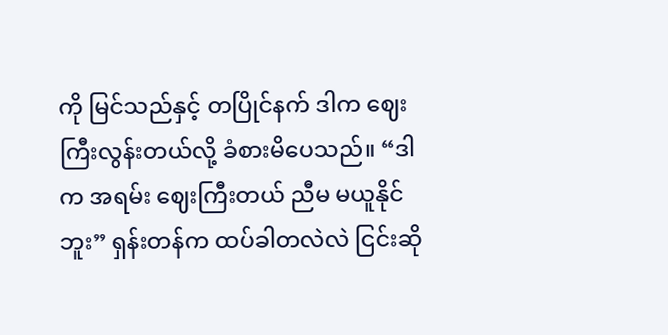ကို မြင်သည်နှင့် တပြိုင်နက် ဒါက ဈေးကြီးလွန်းတယ်လို့ ခံစားမိပေသည်။ “ဒါက အရမ်း ဈေးကြီးတယ် ညီမ မယူနိုင်ဘူး” ရှန်းတန်က ထပ်ခါတလဲလဲ ငြင်းဆို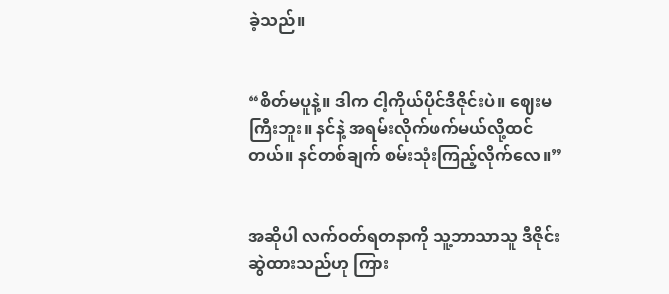ခဲ့သည်။


“စိတ်မပူနဲ့။ ဒါက ငါ့ကိုယ်ပိုင်ဒီဇိုင်းပဲ။ ဈေးမကြီးဘူး။ နင်နဲ့ အရမ်းလိုက်ဖက်မယ်လို့ထင်တယ်။ နင်တစ်ချက် စမ်းသုံးကြည့်လိုက်လေ။”


အဆိုပါ လက်ဝတ်ရတနာကို သူ့ဘာသာသူ ဒီဇိုင်းဆွဲထားသည်ဟု ကြား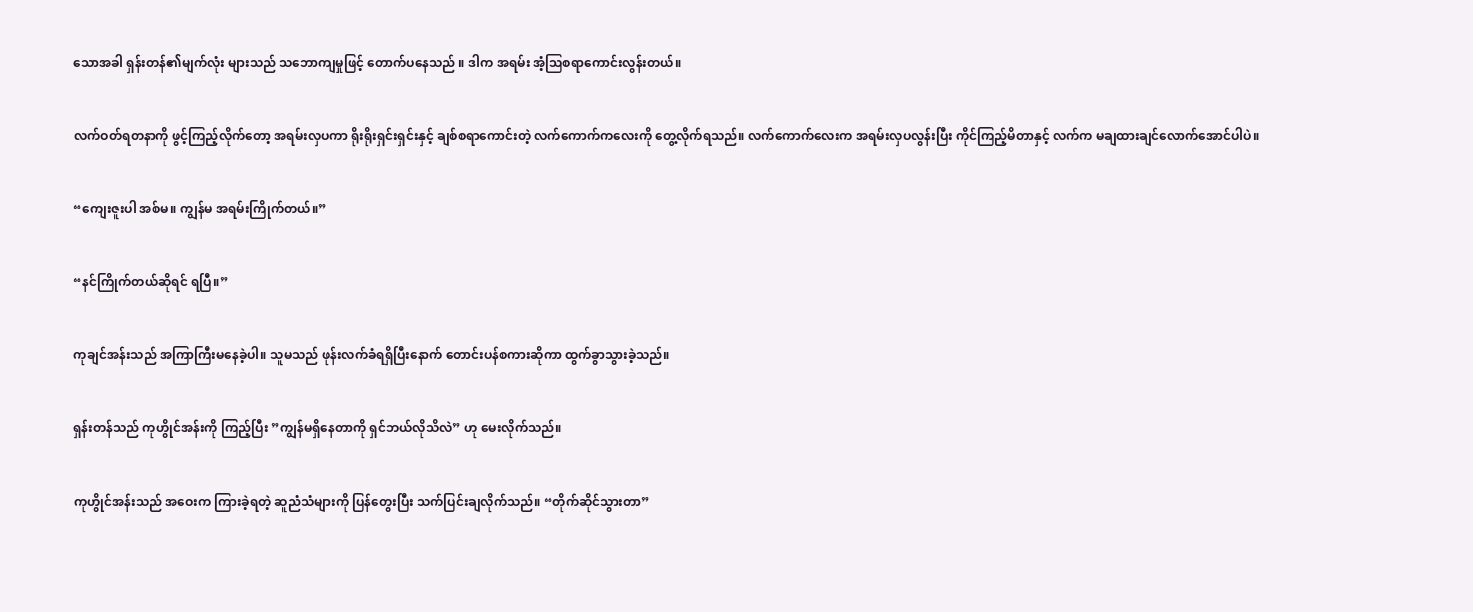သောအခါ ရှန်းတန်၏မျက်လုံး များသည် သဘောကျမှုဖြင့် တောက်ပနေသည် ။ ဒါက အရမ်း အံ့ဩစရာကောင်းလွန်းတယ်။


လက်ဝတ်ရတနာကို ဖွင့်ကြည့်လိုက်တော့ အရမ်းလှပကာ ရိုးရိုးရှင်းရှင်းနှင့် ချစ်စရာကောင်းတဲ့ လက်ကောက်ကလေးကို တွေ့လိုက်ရသည်။ လက်ကောက်လေးက အရမ်းလှပလွန်းပြီး ကိုင်ကြည့်မိတာနှင့် လက်က မချထားချင်လောက်အောင်ပါပဲ။


“ကျေးဇူးပါ အစ်မ။ ကျွန်မ အရမ်းကြိုက်တယ်။”


“နင်ကြိုက်တယ်ဆိုရင် ရပြီ။”


ကုချင်အန်းသည် အကြာကြီးမနေခဲ့ပါ။ သူမသည် ဖုန်းလက်ခံရရှိပြီးနောက် တောင်းပန်စကားဆိုကာ ထွက်ခွာသွားခဲ့သည်။


ရှန်းတန်သည် ကုဟွိုင်အန်းကို ကြည့်ပြီး ”ကျွန်မရှိနေတာကို ရှင်ဘယ်လိုသိလဲ” ဟု မေးလိုက်သည်။


ကုဟွိုင်အန်းသည် အဝေးက ကြားခဲ့ရတဲ့ ဆူညံသံများကို ပြန်တွေးပြီး သက်ပြင်းချလိုက်သည်။ “တိုက်ဆိုင်သွားတာ”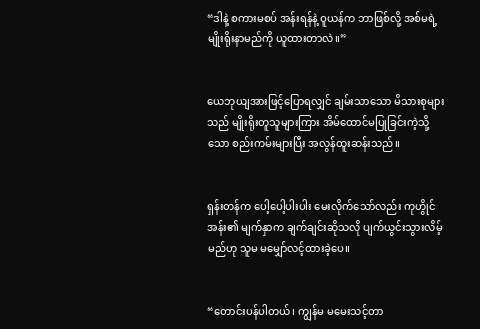“ဒါနဲ့ စကားမစပ် အန်းရန်နဲ့ ဝူယန်က ဘာဖြစ်လို့ အစ်မရဲ့ မျိုးရိုးနာမည်ကို ယူထားတာလဲ။”


ယေဘုယျအားဖြင့်ပြောရလျှင် ချမ်းသာသော မိသားစုများသည် မျိုးရိုးတူသူများကြား အိမ်ထောင်မပြုခြင်းကဲ့သို့သော စည်းကမ်းများပြီး အလွန်ထူးဆန်းသည်။


ရှန်းတန်က ပေါ့ပေါ့ပါးပါး မေးလိုက်သော်လည်း ကုဟွိုင်အန်း၏ မျက်နှာက ချက်ချင်းဆိုသလို ပျက်ယွင်းသွားလိမ့်မည်ဟု သူမ မမျှော်လင့်ထားခဲ့ပေ။


“တောင်းပန်ပါတယ်၊ ကျွန်မ မမေးသင့်တာ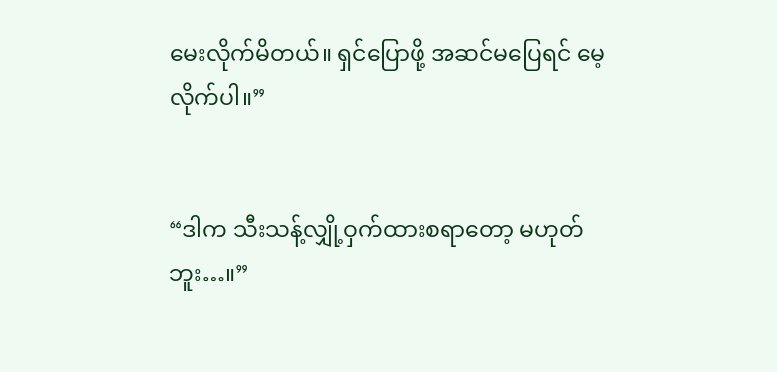မေးလိုက်မိတယ်။ ရှင်ပြောဖို့ အဆင်မပြေရင် မေ့လိုက်ပါ။”


“ဒါက သီးသန့်လျှို့ဝှက်ထားစရာတော့ မဟုတ်ဘူး…။”